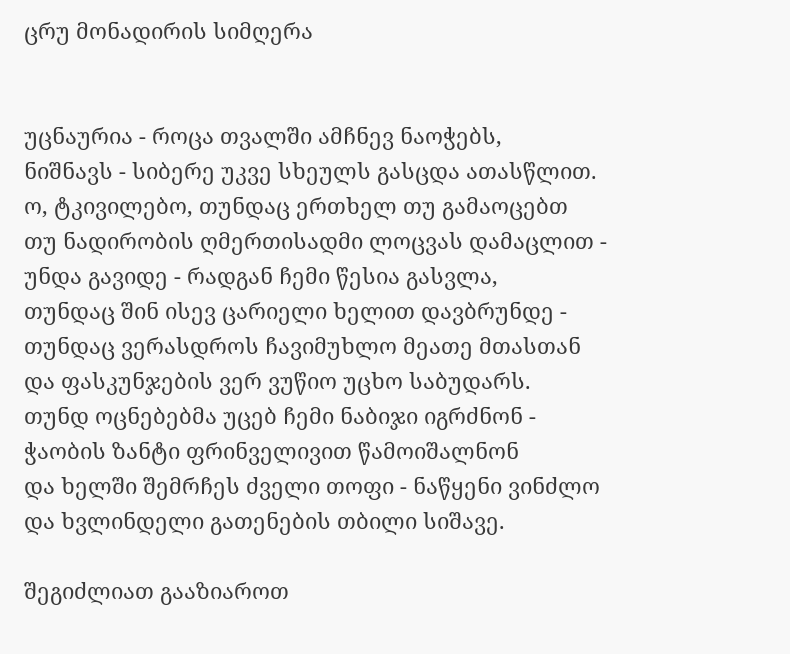ცრუ მონადირის სიმღერა


უცნაურია - როცა თვალში ამჩნევ ნაოჭებს,
ნიშნავს - სიბერე უკვე სხეულს გასცდა ათასწლით.
ო, ტკივილებო, თუნდაც ერთხელ თუ გამაოცებთ
თუ ნადირობის ღმერთისადმი ლოცვას დამაცლით -
უნდა გავიდე - რადგან ჩემი წესია გასვლა,
თუნდაც შინ ისევ ცარიელი ხელით დავბრუნდე -
თუნდაც ვერასდროს ჩავიმუხლო მეათე მთასთან
და ფასკუნჯების ვერ ვუწიო უცხო საბუდარს.
თუნდ ოცნებებმა უცებ ჩემი ნაბიჯი იგრძნონ -
ჭაობის ზანტი ფრინველივით წამოიშალნონ
და ხელში შემრჩეს ძველი თოფი - ნაწყენი ვინძლო
და ხვლინდელი გათენების თბილი სიშავე.

შეგიძლიათ გააზიაროთ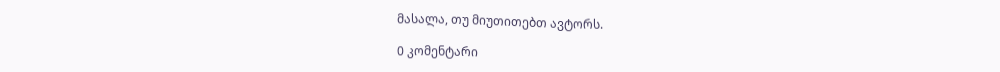მასალა, თუ მიუთითებთ ავტორს.

0 კომენტარი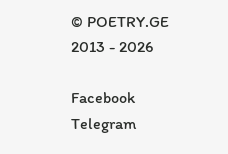© POETRY.GE 2013 - 2026

Facebook Telegram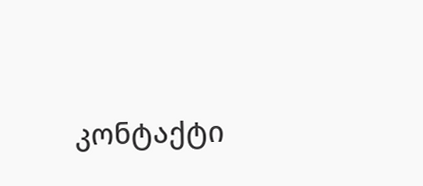კონტაქტი